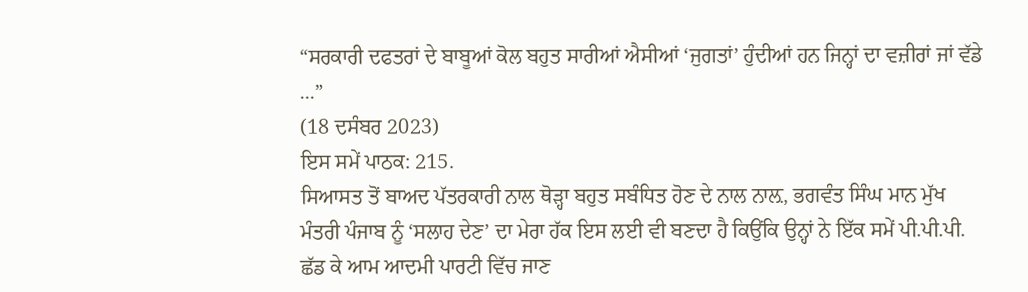“ਸਰਕਾਰੀ ਦਫਤਰਾਂ ਦੇ ਬਾਬੂਆਂ ਕੋਲ ਬਹੁਤ ਸਾਰੀਆਂ ਐਸੀਆਂ ‘ਜੁਗਤਾਂ’ ਹੁੰਦੀਆਂ ਹਨ ਜਿਨ੍ਹਾਂ ਦਾ ਵਜ਼ੀਰਾਂ ਜਾਂ ਵੱਡੇ ...”
(18 ਦਸੰਬਰ 2023)
ਇਸ ਸਮੇਂ ਪਾਠਕ: 215.
ਸਿਆਸਤ ਤੋਂ ਬਾਅਦ ਪੱਤਰਕਾਰੀ ਨਾਲ ਥੋੜ੍ਹਾ ਬਹੁਤ ਸਬੰਧਿਤ ਹੋਣ ਦੇ ਨਾਲ ਨਾਲ਼, ਭਗਵੰਤ ਸਿੰਘ ਮਾਨ ਮੁੱਖ ਮੰਤਰੀ ਪੰਜਾਬ ਨੂੰ ‘ਸਲਾਹ ਦੇਣ’ ਦਾ ਮੇਰਾ ਹੱਕ ਇਸ ਲਈ ਵੀ ਬਣਦਾ ਹੈ ਕਿਉਂਕਿ ਉਨ੍ਹਾਂ ਨੇ ਇੱਕ ਸਮੇਂ ਪੀ.ਪੀ.ਪੀ. ਛੱਡ ਕੇ ਆਮ ਆਦਮੀ ਪਾਰਟੀ ਵਿੱਚ ਜਾਣ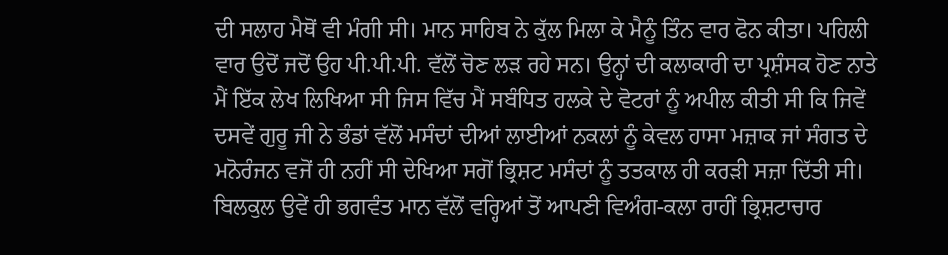ਦੀ ਸਲਾਹ ਮੈਥੋਂ ਵੀ ਮੰਗੀ ਸੀ। ਮਾਨ ਸਾਹਿਬ ਨੇ ਕੁੱਲ ਮਿਲਾ ਕੇ ਮੈਨੂੰ ਤਿੰਨ ਵਾਰ ਫੋਨ ਕੀਤਾ। ਪਹਿਲੀ ਵਾਰ ਉਦੋਂ ਜਦੋਂ ਉਹ ਪੀ.ਪੀ.ਪੀ. ਵੱਲੋਂ ਚੋਣ ਲੜ ਰਹੇ ਸਨ। ਉਨ੍ਹਾਂ ਦੀ ਕਲਾਕਾਰੀ ਦਾ ਪ੍ਰਸ਼ੰਸਕ ਹੋਣ ਨਾਤੇ ਮੈਂ ਇੱਕ ਲੇਖ ਲਿਖਿਆ ਸੀ ਜਿਸ ਵਿੱਚ ਮੈਂ ਸਬੰਧਿਤ ਹਲਕੇ ਦੇ ਵੋਟਰਾਂ ਨੂੰ ਅਪੀਲ ਕੀਤੀ ਸੀ ਕਿ ਜਿਵੇਂ ਦਸਵੇਂ ਗੁਰੂ ਜੀ ਨੇ ਭੰਡਾਂ ਵੱਲੋਂ ਮਸੰਦਾਂ ਦੀਆਂ ਲਾਈਆਂ ਨਕਲਾਂ ਨੂੰ ਕੇਵਲ ਹਾਸਾ ਮਜ਼ਾਕ ਜਾਂ ਸੰਗਤ ਦੇ ਮਨੋਰੰਜਨ ਵਜੋਂ ਹੀ ਨਹੀਂ ਸੀ ਦੇਖਿਆ ਸਗੋਂ ਭ੍ਰਿਸ਼ਟ ਮਸੰਦਾਂ ਨੂੰ ਤਤਕਾਲ ਹੀ ਕਰੜੀ ਸਜ਼ਾ ਦਿੱਤੀ ਸੀ। ਬਿਲਕੁਲ ਉਵੇਂ ਹੀ ਭਗਵੰਤ ਮਾਨ ਵੱਲੋਂ ਵਰ੍ਹਿਆਂ ਤੋਂ ਆਪਣੀ ਵਿਅੰਗ-ਕਲਾ ਰਾਹੀਂ ਭ੍ਰਿਸ਼ਟਾਚਾਰ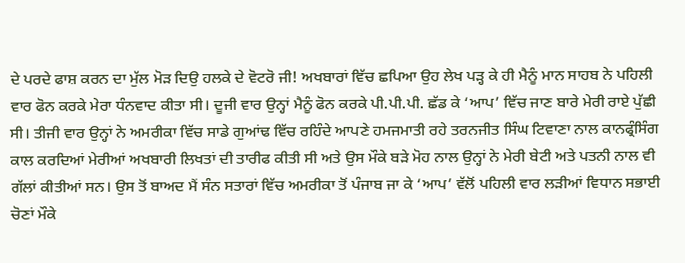ਦੇ ਪਰਦੇ ਫਾਸ਼ ਕਰਨ ਦਾ ਮੁੱਲ ਮੋੜ ਦਿਉ ਹਲਕੇ ਦੇ ਵੋਟਰੋ ਜੀ! ਅਖਬਾਰਾਂ ਵਿੱਚ ਛਪਿਆ ਉਹ ਲੇਖ ਪੜ੍ਹ ਕੇ ਹੀ ਮੈਨੂੰ ਮਾਨ ਸਾਹਬ ਨੇ ਪਹਿਲੀ ਵਾਰ ਫੋਨ ਕਰਕੇ ਮੇਰਾ ਧੰਨਵਾਦ ਕੀਤਾ ਸੀ। ਦੂਜੀ ਵਾਰ ਉਨ੍ਹਾਂ ਮੈਨੂੰ ਫੋਨ ਕਰਕੇ ਪੀ.ਪੀ.ਪੀ. ਛੱਡ ਕੇ ‘ਆਪ’ ਵਿੱਚ ਜਾਣ ਬਾਰੇ ਮੇਰੀ ਰਾਏ ਪੁੱਛੀ ਸੀ। ਤੀਜੀ ਵਾਰ ਉਨ੍ਹਾਂ ਨੇ ਅਮਰੀਕਾ ਵਿੱਚ ਸਾਡੇ ਗੁਆਂਢ ਵਿੱਚ ਰਹਿੰਦੇ ਆਪਣੇ ਹਮਜਮਾਤੀ ਰਹੇ ਤਰਨਜੀਤ ਸਿੰਘ ਟਿਵਾਣਾ ਨਾਲ ਕਾਨਫ੍ਰੰਸਿੰਗ ਕਾਲ ਕਰਦਿਆਂ ਮੇਰੀਆਂ ਅਖਬਾਰੀ ਲਿਖਤਾਂ ਦੀ ਤਾਰੀਫ ਕੀਤੀ ਸੀ ਅਤੇ ਉਸ ਮੌਕੇ ਬੜੇ ਮੋਹ ਨਾਲ ਉਨ੍ਹਾਂ ਨੇ ਮੇਰੀ ਬੇਟੀ ਅਤੇ ਪਤਨੀ ਨਾਲ ਵੀ ਗੱਲਾਂ ਕੀਤੀਆਂ ਸਨ। ਉਸ ਤੋਂ ਬਾਅਦ ਮੈਂ ਸੰਨ ਸਤਾਰਾਂ ਵਿੱਚ ਅਮਰੀਕਾ ਤੋਂ ਪੰਜਾਬ ਜਾ ਕੇ ‘ਆਪ’ ਵੱਲੋਂ ਪਹਿਲੀ ਵਾਰ ਲੜੀਆਂ ਵਿਧਾਨ ਸਭਾਈ ਚੋਣਾਂ ਮੌਕੇ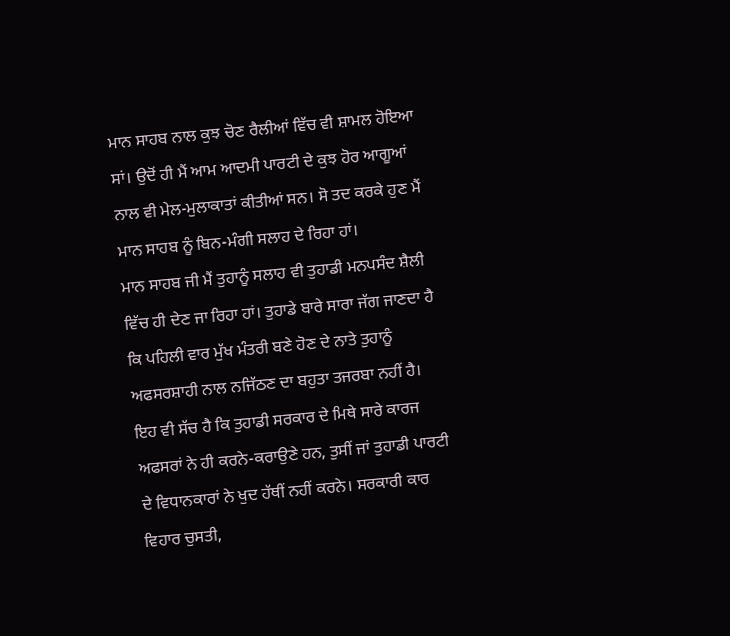ਮਾਨ ਸਾਹਬ ਨਾਲ ਕੁਝ ਚੋਣ ਰੈਲੀਆਂ ਵਿੱਚ ਵੀ ਸ਼ਾਮਲ ਹੋਇਆ ਸਾਂ। ਉਦੋਂ ਹੀ ਮੈਂ ਆਮ ਆਦਮੀ ਪਾਰਟੀ ਦੇ ਕੁਝ ਹੋਰ ਆਗੂਆਂ ਨਾਲ ਵੀ ਮੇਲ-ਮੁਲਾਕਾਤਾਂ ਕੀਤੀਆਂ ਸਨ। ਸੋ ਤਦ ਕਰਕੇ ਹੁਣ ਮੈਂ ਮਾਨ ਸਾਹਬ ਨੂੰ ਬਿਨ-ਮੰਗੀ ਸਲਾਹ ਦੇ ਰਿਹਾ ਹਾਂ।
ਮਾਨ ਸਾਹਬ ਜੀ ਮੈਂ ਤੁਹਾਨੂੰ ਸਲਾਹ ਵੀ ਤੁਹਾਡੀ ਮਨਪਸੰਦ ਸ਼ੈਲੀ ਵਿੱਚ ਹੀ ਦੇਣ ਜਾ ਰਿਹਾ ਹਾਂ। ਤੁਹਾਡੇ ਬਾਰੇ ਸਾਰਾ ਜੱਗ ਜਾਣਦਾ ਹੈ ਕਿ ਪਹਿਲੀ ਵਾਰ ਮੁੱਖ ਮੰਤਰੀ ਬਣੇ ਹੋਣ ਦੇ ਨਾਤੇ ਤੁਹਾਨੂੰ ਅਫਸਰਸ਼ਾਹੀ ਨਾਲ ਨਜਿੱਠਣ ਦਾ ਬਹੁਤਾ ਤਜਰਬਾ ਨਹੀਂ ਹੈ। ਇਹ ਵੀ ਸੱਚ ਹੈ ਕਿ ਤੁਹਾਡੀ ਸਰਕਾਰ ਦੇ ਮਿਥੇ ਸਾਰੇ ਕਾਰਜ ਅਫਸਰਾਂ ਨੇ ਹੀ ਕਰਨੇ-ਕਰਾਉਣੇ ਹਨ, ਤੁਸੀਂ ਜਾਂ ਤੁਹਾਡੀ ਪਾਰਟੀ ਦੇ ਵਿਧਾਨਕਾਰਾਂ ਨੇ ਖੁਦ ਹੱਥੀਂ ਨਹੀਂ ਕਰਨੇ। ਸਰਕਾਰੀ ਕਾਰ ਵਿਹਾਰ ਚੁਸਤੀ,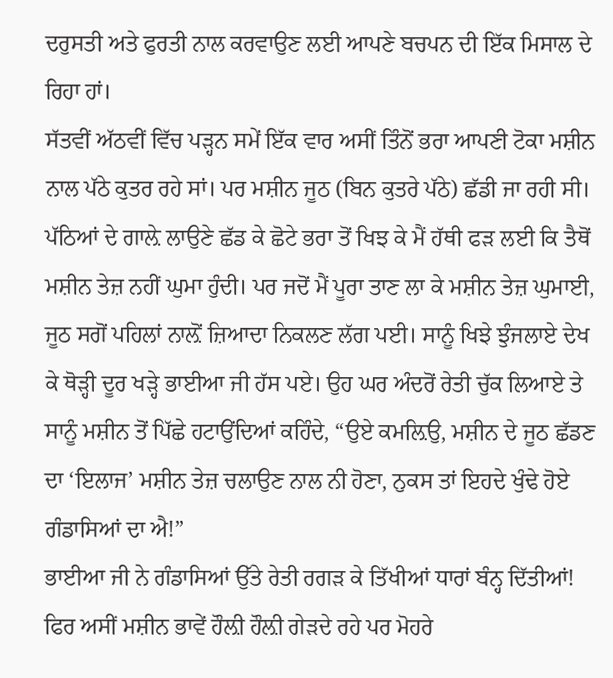ਦਰੁਸਤੀ ਅਤੇ ਫੁਰਤੀ ਨਾਲ ਕਰਵਾਉਣ ਲਈ ਆਪਣੇ ਬਚਪਨ ਦੀ ਇੱਕ ਮਿਸਾਲ ਦੇ ਰਿਹਾ ਹਾਂ।
ਸੱਤਵੀਂ ਅੱਠਵੀਂ ਵਿੱਚ ਪੜ੍ਹਨ ਸਮੇਂ ਇੱਕ ਵਾਰ ਅਸੀਂ ਤਿੰਨੋਂ ਭਰਾ ਆਪਣੀ ਟੋਕਾ ਮਸ਼ੀਨ ਨਾਲ ਪੱਠੇ ਕੁਤਰ ਰਹੇ ਸਾਂ। ਪਰ ਮਸ਼ੀਨ ਜੂਠ (ਬਿਨ ਕੁਤਰੇ ਪੱਠੇ) ਛੱਡੀ ਜਾ ਰਹੀ ਸੀ। ਪੱਠਿਆਂ ਦੇ ਗਾਲ਼ੇ ਲਾਉਣੇ ਛੱਡ ਕੇ ਛੋਟੇ ਭਰਾ ਤੋਂ ਖਿਝ ਕੇ ਮੈਂ ਹੱਥੀ ਫੜ ਲਈ ਕਿ ਤੈਥੋਂ ਮਸ਼ੀਨ ਤੇਜ਼ ਨਹੀਂ ਘੁਮਾ ਹੁੰਦੀ। ਪਰ ਜਦੋਂ ਮੈਂ ਪੂਰਾ ਤਾਣ ਲਾ ਕੇ ਮਸ਼ੀਨ ਤੇਜ਼ ਘੁਮਾਈ, ਜੂਠ ਸਗੋਂ ਪਹਿਲਾਂ ਨਾਲ਼ੋਂ ਜ਼ਿਆਦਾ ਨਿਕਲਣ ਲੱਗ ਪਈ। ਸਾਨੂੰ ਖਿਝੇ ਝੁੰਜਲਾਏ ਦੇਖ ਕੇ ਥੋੜ੍ਹੀ ਦੂਰ ਖੜ੍ਹੇ ਭਾਈਆ ਜੀ ਹੱਸ ਪਏ। ਉਹ ਘਰ ਅੰਦਰੋਂ ਰੇਤੀ ਚੁੱਕ ਲਿਆਏ ਤੇ ਸਾਨੂੰ ਮਸ਼ੀਨ ਤੋਂ ਪਿੱਛੇ ਹਟਾਉਂਦਿਆਂ ਕਹਿੰਦੇ, “ਉਏ ਕਮਲ਼ਿਉ, ਮਸ਼ੀਨ ਦੇ ਜੂਠ ਛੱਡਣ ਦਾ ‘ਇਲਾਜ’ ਮਸ਼ੀਨ ਤੇਜ਼ ਚਲਾਉਣ ਨਾਲ ਨੀ ਹੋਣਾ, ਨੁਕਸ ਤਾਂ ਇਹਦੇ ਖੁੰਢੇ ਹੋਏ ਗੰਡਾਸਿਆਂ ਦਾ ਐ!”
ਭਾਈਆ ਜੀ ਨੇ ਗੰਡਾਸਿਆਂ ਉੱਤੇ ਰੇਤੀ ਰਗੜ ਕੇ ਤਿੱਖੀਆਂ ਧਾਰਾਂ ਬੰਨ੍ਹ ਦਿੱਤੀਆਂ! ਫਿਰ ਅਸੀਂ ਮਸ਼ੀਨ ਭਾਵੇਂ ਹੌਲ਼ੀ ਹੌਲ਼ੀ ਗੇੜਦੇ ਰਹੇ ਪਰ ਮੋਹਰੇ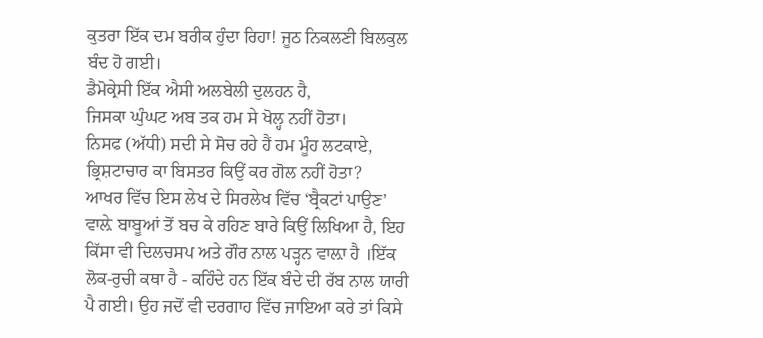ਕੁਤਰਾ ਇੱਕ ਦਮ ਬਰੀਕ ਹੁੰਦਾ ਰਿਹਾ! ਜੂਠ ਨਿਕਲਣੀ ਬਿਲਕੁਲ ਬੰਦ ਹੋ ਗਈ।
ਡੈਮੋਕ੍ਰੇਸੀ ਇੱਕ ਐਸੀ ਅਲਬੇਲੀ ਦੁਲਹਨ ਹੈ,
ਜਿਸਕਾ ਘੁੰਘਟ ਅਬ ਤਕ ਹਮ ਸੇ ਖੋਲ੍ਹ ਨਹੀਂ ਹੋਤਾ।
ਨਿਸਫ (ਅੱਧੀ) ਸਦੀ ਸੇ ਸੋਚ ਰਹੇ ਹੈਂ ਹਮ ਮੂੰਹ ਲਟਕਾਏ,
ਭ੍ਰਿਸ਼ਟਾਚਾਰ ਕਾ ਬਿਸਤਰ ਕਿਉਂ ਕਰ ਗੋਲ ਨਹੀਂ ਹੋਤਾ?
ਆਖਰ ਵਿੱਚ ਇਸ ਲੇਖ ਦੇ ਸਿਰਲੇਖ ਵਿੱਚ ‘ਬ੍ਰੈਕਟਾਂ ਪਾਉਣ’ ਵਾਲ਼ੇ ਬਾਬੂਆਂ ਤੋਂ ਬਚ ਕੇ ਰਹਿਣ ਬਾਰੇ ਕਿਉਂ ਲਿਖਿਆ ਹੈ, ਇਹ ਕਿੱਸਾ ਵੀ ਦਿਲਚਸਪ ਅਤੇ ਗੌਰ ਨਾਲ ਪੜ੍ਹਨ ਵਾਲ਼ਾ ਹੈ ।ਇੱਕ ਲੋਕ-ਰੁਚੀ ਕਥਾ ਹੈ - ਕਹਿੰਦੇ ਹਨ ਇੱਕ ਬੰਦੇ ਦੀ ਰੱਬ ਨਾਲ ਯਾਰੀ ਪੈ ਗਈ। ਉਹ ਜਦੋਂ ਵੀ ਦਰਗਾਹ ਵਿੱਚ ਜਾਇਆ ਕਰੇ ਤਾਂ ਕਿਸੇ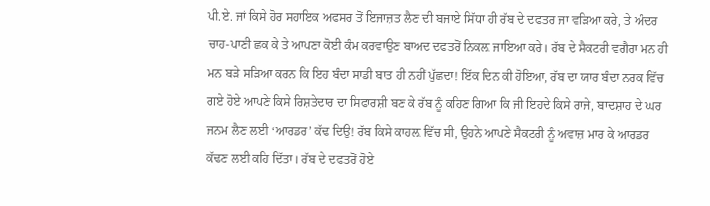ਪੀ.ਏ. ਜਾਂ ਕਿਸੇ ਹੋਰ ਸਹਾਇਕ ਅਫਸਰ ਤੋਂ ਇਜਾਜ਼ਤ ਲੈਣ ਦੀ ਬਜਾਏ ਸਿੱਧਾ ਹੀ ਰੱਬ ਦੇ ਦਫਤਰ ਜਾ ਵੜਿਆ ਕਰੇ, ਤੇ ਅੰਦਰ ਚਾਹ-ਪਾਣੀ ਛਕ ਕੇ ਤੇ ਆਪਣਾ ਕੋਈ ਕੰਮ ਕਰਵਾਉਣ ਬਾਅਦ ਦਫਤਰੋਂ ਨਿਕਲ਼ ਜਾਇਆ ਕਰੇ। ਰੱਬ ਦੇ ਸੈਕਟਰੀ ਵਗੈਰਾ ਮਨ ਹੀ ਮਨ ਬੜੇ ਸੜਿਆ ਕਰਨ ਕਿ ਇਹ ਬੰਦਾ ਸਾਡੀ ਬਾਤ ਹੀ ਨਹੀਂ ਪੁੱਛਦਾ! ਇੱਕ ਦਿਨ ਕੀ ਹੋਇਆ, ਰੱਬ ਦਾ ਯਾਰ ਬੰਦਾ ਨਰਕ ਵਿੱਚ ਗਏ ਹੋਏ ਆਪਣੇ ਕਿਸੇ ਰਿਸ਼ਤੇਦਾਰ ਦਾ ਸਿਫਾਰਸ਼ੀ ਬਣ ਕੇ ਰੱਬ ਨੂੰ ਕਹਿਣ ਗਿਆ ਕਿ ਜੀ ਇਹਦੇ ਕਿਸੇ ਰਾਜੇ, ਬਾਦਸ਼ਾਹ ਦੇ ਘਰ ਜਨਮ ਲੈਣ ਲਈ ‘ਆਰਡਰ’ ਕੱਢ ਦਿਉ! ਰੱਬ ਕਿਸੇ ਕਾਹਲ਼ ਵਿੱਚ ਸੀ, ਉਹਨੇ ਆਪਣੇ ਸੈਕਟਰੀ ਨੂੰ ਅਵਾਜ਼ ਮਾਰ ਕੇ ਆਰਡਰ ਕੱਢਣ ਲਈ ਕਹਿ ਦਿੱਤਾ। ਰੱਬ ਦੇ ਦਫਤਰੋਂ ਹੋਏ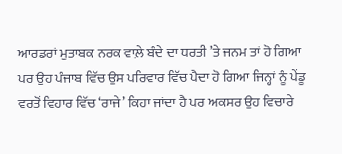ਆਰਡਰਾਂ ਮੁਤਾਬਕ ਨਰਕ ਵਾਲ਼ੇ ਬੰਦੇ ਦਾ ਧਰਤੀ ’ਤੇ ਜਨਮ ਤਾਂ ਹੋ ਗਿਆ ਪਰ ਉਹ ਪੰਜਾਬ ਵਿੱਚ ਉਸ ਪਰਿਵਾਰ ਵਿੱਚ ਪੈਦਾ ਹੋ ਗਿਆ ਜਿਨ੍ਹਾਂ ਨੂੰ ਪੇਂਡੂ ਵਰਤੋਂ ਵਿਹਾਰ ਵਿੱਚ ‘ਰਾਜੇ’ ਕਿਹਾ ਜਾਂਦਾ ਹੈ ਪਰ ਅਕਸਰ ਉਹ ਵਿਚਾਰੇ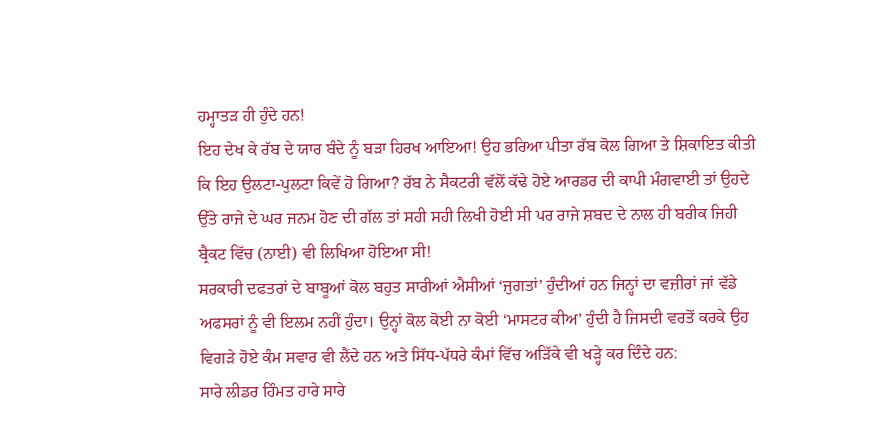ਹਮ੍ਹਾਤੜ ਹੀ ਹੁੰਦੇ ਹਨ!
ਇਹ ਦੇਖ ਕੇ ਰੱਬ ਦੇ ਯਾਰ ਬੰਦੇ ਨੂੰ ਬੜਾ ਹਿਰਖ ਆਇਆ! ਉਹ ਭਰਿਆ ਪੀਤਾ ਰੱਬ ਕੋਲ ਗਿਆ ਤੇ ਸ਼ਿਕਾਇਤ ਕੀਤੀ ਕਿ ਇਹ ਉਲਟਾ-ਪੁਲਟਾ ਕਿਵੇਂ ਹੋ ਗਿਆ? ਰੱਬ ਨੇ ਸੈਕਟਰੀ ਵੱਲੋਂ ਕੱਢੇ ਹੋਏ ਆਰਡਰ ਦੀ ਕਾਪੀ ਮੰਗਵਾਈ ਤਾਂ ਉਹਦੇ ਉੱਤੇ ਰਾਜੇ ਦੇ ਘਰ ਜਨਮ ਹੋਣ ਦੀ ਗੱਲ ਤਾਂ ਸਹੀ ਸਹੀ ਲਿਖੀ ਹੋਈ ਸੀ ਪਰ ਰਾਜੇ ਸ਼ਬਦ ਦੇ ਨਾਲ ਹੀ ਬਰੀਕ ਜਿਹੀ ਬ੍ਰੈਕਟ ਵਿੱਚ (ਨਾਈ) ਵੀ ਲਿਖਿਆ ਹੋਇਆ ਸੀ!
ਸਰਕਾਰੀ ਦਫਤਰਾਂ ਦੇ ਬਾਬੂਆਂ ਕੋਲ ਬਹੁਤ ਸਾਰੀਆਂ ਐਸੀਆਂ ‘ਜੁਗਤਾਂ’ ਹੁੰਦੀਆਂ ਹਨ ਜਿਨ੍ਹਾਂ ਦਾ ਵਜ਼ੀਰਾਂ ਜਾਂ ਵੱਡੇ ਅਫਸਰਾਂ ਨੂੰ ਵੀ ਇਲਮ ਨਹੀਂ ਹੁੰਦਾ। ਉਨ੍ਹਾਂ ਕੋਲ ਕੋਈ ਨਾ ਕੋਈ ‘ਮਾਸਟਰ ਕੀਅ’ ਹੁੰਦੀ ਹੈ ਜਿਸਦੀ ਵਰਤੋਂ ਕਰਕੇ ਉਹ ਵਿਗੜੇ ਹੋਏ ਕੰਮ ਸਵਾਰ ਵੀ ਲੈਂਦੇ ਹਨ ਅਤੇ ਸਿੱਧ-ਪੱਧਰੇ ਕੰਮਾਂ ਵਿੱਚ ਅੜਿੱਕੇ ਵੀ ਖੜ੍ਹੇ ਕਰ ਦਿੰਦੇ ਹਨ:
ਸਾਰੇ ਲੀਡਰ ਹਿੰਮਤ ਹਾਰੇ ਸਾਰੇ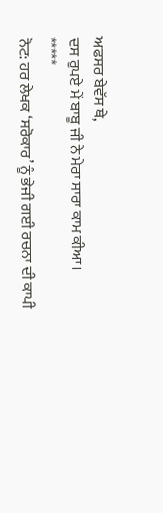ਅਫਸਰ ਬੇਵੱਸ ਥੇ,
ਦਸ ਰੁਪਏ ਮੇਂ ਬਾਬੂ ਜੀ ਨੇ ਮੇਰਾ ਸਾਰਾ ਕਾਮ ਕੀਆ।
*****
ਨੋਟ: ਹਰ ਲੇਖਕ ‘ਸਰੋਕਾਰ’ ਨੂੰ ਭੇਜੀ ਗਈ ਰਚਨਾ ਦੀ ਕਾਪੀ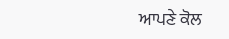ਆਪਣੇ ਕੋਲ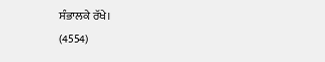ਸੰਭਾਲਕੇ ਰੱਖੇ।
(4554)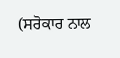(ਸਰੋਕਾਰ ਨਾਲ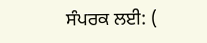ਸੰਪਰਕ ਲਈ: (